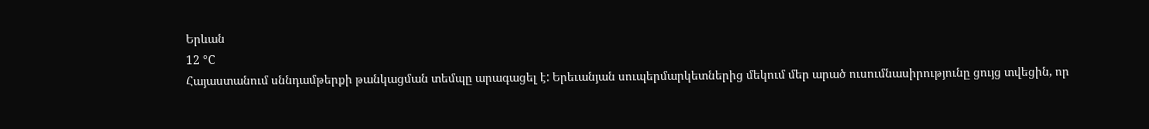Երևան
12 °C
Հայաստանում սննդամթերքի թանկացման տեմպը արագացել է: Երեւանյան սուպերմարկետներից մեկում մեր արած ուսումնասիրությունը ցույց տվեցին, որ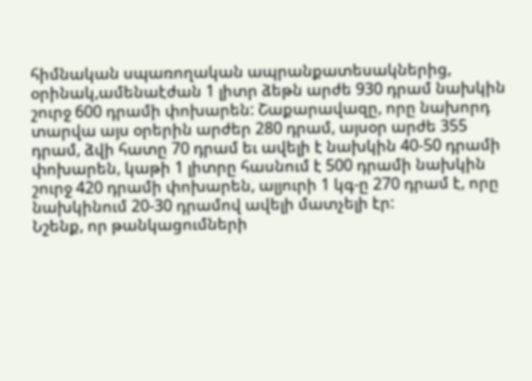հիմնական սպառողական ապրանքատեսակներից, օրինակ,ամենաէժան 1 լիտր ձեթն արժե 930 դրամ նախկին շուրջ 600 դրամի փոխարեն: Շաքարավազը, որը նախորդ տարվա այս օրերին արժեր 280 դրամ, այսօր արժե 355 դրամ, ձվի հատը 70 դրամ եւ ավելի է նախկին 40-50 դրամի փոխարեն, կաթի 1 լիտրը հասնում է 500 դրամի նախկին շուրջ 420 դրամի փոխարեն, ալյուրի 1 կգ-ը 270 դրամ է, որը նախկինում 20-30 դրամով ավելի մատչելի էր:
Նշենք, որ թանկացումների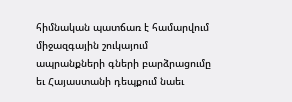հիմնական պատճառ է համարվում միջազգային շուկայում ապրանքների գների բարձրացումը եւ Հայաստանի դեպքում նաեւ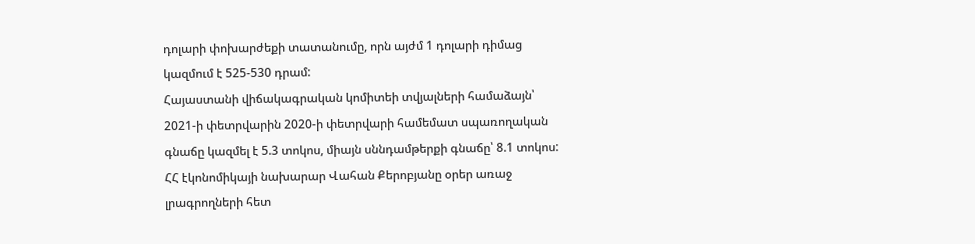դոլարի փոխարժեքի տատանումը, որն այժմ 1 դոլարի դիմաց կազմում է 525-530 դրամ:
Հայաստանի վիճակագրական կոմիտեի տվյալների համաձայն՝ 2021-ի փետրվարին 2020-ի փետրվարի համեմատ սպառողական գնաճը կազմել է 5.3 տոկոս, միայն սննդամթերքի գնաճը՝ 8.1 տոկոս:
ՀՀ էկոնոմիկայի նախարար Վահան Քերոբյանը օրեր առաջ լրագրողների հետ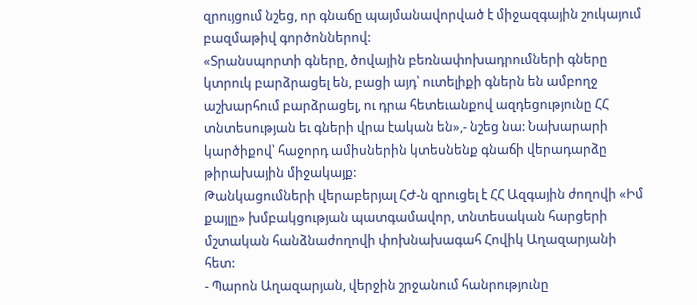զրույցում նշեց, որ գնաճը պայմանավորված է միջազգային շուկայում բազմաթիվ գործոններով:
«Տրանսպորտի գները, ծովային բեռնափոխադրումների գները կտրուկ բարձրացել են, բացի այդ՝ ուտելիքի գներն են ամբողջ աշխարհում բարձրացել, ու դրա հետեւանքով ազդեցությունը ՀՀ տնտեսության եւ գների վրա էական են»,- նշեց նա: Նախարարի կարծիքով՝ հաջորդ ամիսներին կտեսնենք գնաճի վերադարձը թիրախային միջակայք:
Թանկացումների վերաբերյալ ՀԺ-ն զրուցել է ՀՀ Ազգային ժողովի «Իմ քայլը» խմբակցության պատգամավոր, տնտեսական հարցերի մշտական հանձնաժողովի փոխնախագահ Հովիկ Աղազարյանի հետ:
- Պարոն Աղազարյան, վերջին շրջանում հանրությունը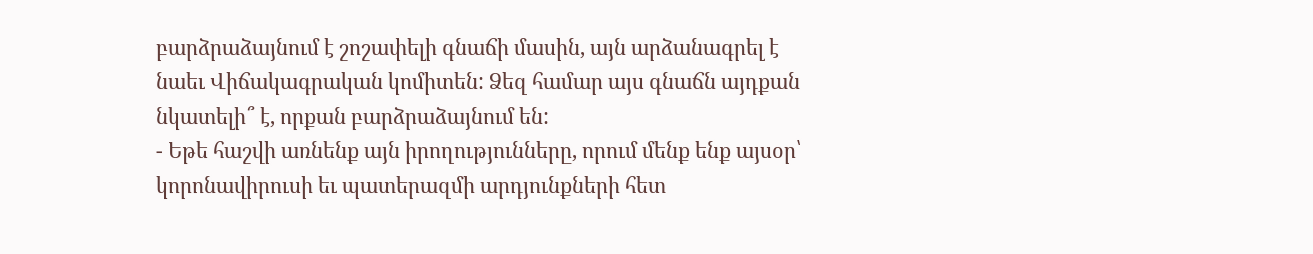բարձրաձայնում է շոշափելի գնաճի մասին, այն արձանագրել է նաեւ Վիճակագրական կոմիտեն: Ձեզ համար այս գնաճն այդքան նկատելի՞ է, որքան բարձրաձայնում են:
- Եթե հաշվի առնենք այն իրողությունները, որում մենք ենք այսօր՝ կորոնավիրուսի եւ պատերազմի արդյունքների հետ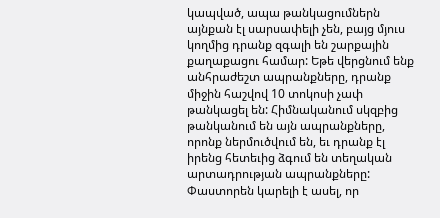կապված, ապա թանկացումներն այնքան էլ սարսափելի չեն, բայց մյուս կողմից դրանք զգալի են շարքային քաղաքացու համար: Եթե վերցնում ենք անհրաժեշտ ապրանքները, դրանք միջին հաշվով 10 տոկոսի չափ թանկացել են: Հիմնականում սկզբից թանկանում են այն ապրանքները, որոնք ներմուծվում են, եւ դրանք էլ իրենց հետեւից ձգում են տեղական արտադրության ապրանքները: Փաստորեն կարելի է ասել, որ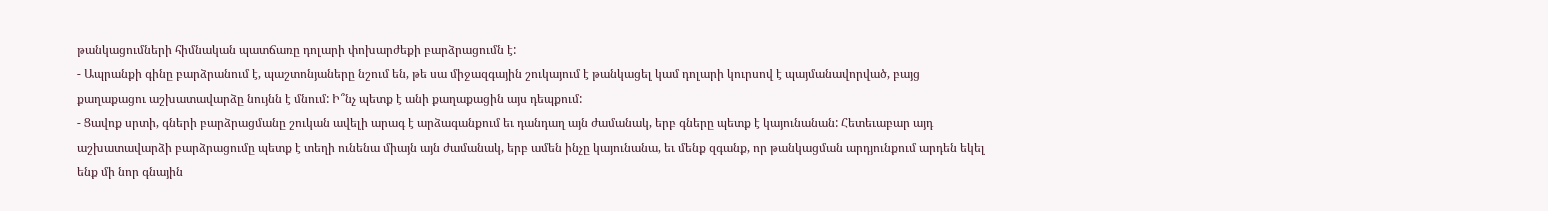թանկացումների հիմնական պատճառը դոլարի փոխարժեքի բարձրացումն է:
- Ապրանքի գինը բարձրանում է, պաշտոնյաները նշում են, թե սա միջազգային շուկայում է թանկացել կամ դոլարի կուրսով է պայմանավորված, բայց քաղաքացու աշխատավարձը նույնն է մնում: Ի՞նչ պետք է անի քաղաքացին այս դեպքում:
- Ցավոք սրտի, գների բարձրացմանը շուկան ավելի արագ է արձագանքում եւ դանդաղ այն ժամանակ, երբ գները պետք է կայունանան: Հետեւաբար այդ աշխատավարձի բարձրացումը պետք է տեղի ունենա միայն այն ժամանակ, երբ ամեն ինչը կայունանա, եւ մենք զգանք, որ թանկացման արդյունքում արդեն եկել ենք մի նոր գնային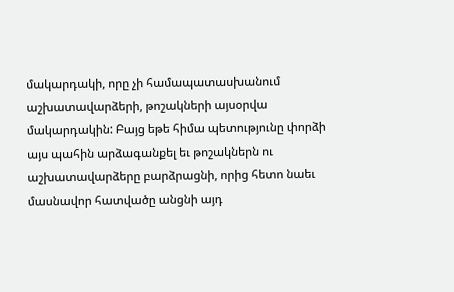մակարդակի, որը չի համապատասխանում աշխատավարձերի, թոշակների այսօրվա մակարդակին: Բայց եթե հիմա պետությունը փորձի այս պահին արձագանքել եւ թոշակներն ու աշխատավարձերը բարձրացնի, որից հետո նաեւ մասնավոր հատվածը անցնի այդ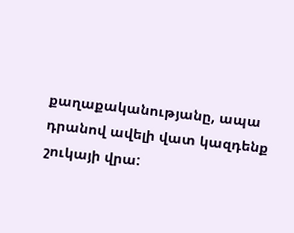քաղաքականությանը, ապա դրանով ավելի վատ կազդենք շուկայի վրա: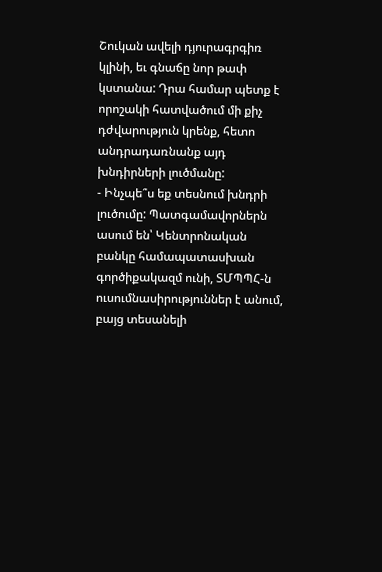Շուկան ավելի դյուրագրգիռ կլինի, եւ գնաճը նոր թափ կստանա: Դրա համար պետք է որոշակի հատվածում մի քիչ դժվարություն կրենք, հետո անդրադառնանք այդ խնդիրների լուծմանը:
- Ինչպե՞ս եք տեսնում խնդրի լուծումը: Պատգամավորներն ասում են՝ Կենտրոնական բանկը համապատասխան գործիքակազմ ունի, ՏՄՊՊՀ-ն ուսումնասիրություններ է անում, բայց տեսանելի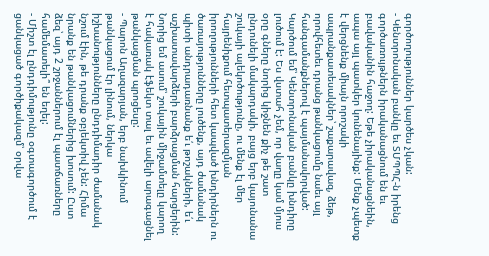գործողություններ կարծես չկան:
- Կենտրոնական բանկը եւ ՏՄՊՊՀ-ն իրենց գործառույթներն իրականացնում են եւ բավականին հաջող: Եթե չիրականացնեին, ապա այլ պատկեր կունենայինք: Մենք չպետք է վերցնենք միայն որոշակի ապրանքատեսակներ՝ շաքարավազ, ձեթ, որովհետեւ դրանց թանկացումը նաեւ այլ հանգամանքներով է պայմանավորված: Կարծում եմ՝ Կենտրոնական բանկը խնդիրը լուծում է: Ես վստահ չեմ, որ վաղը կամ մյուս օրը գները նորից կիջնեն քիչ թե շատ ընդունելի մակարդակի, բայց երբ կայունանա շուկայի ալեկոծությունը, ու մենք էլ մեր հայրենիքում հետպատերազմյան իրողությունների հետ կապված խնդիրներն ու ծառայությունները լուծենք, այդ ժամանակ պիտի անդրադառնանք ե՛ւ թոշակների, ե՛ւ աշխատավարձերի բարձրացման հարցերին: Նորից եմ ասում՝ շուկային միջամտելը կարող է հակառակ էֆեկտ տալ եւ ավելի արագացնել թանկացման պրոցեսը:
- Պարոն Աղազարյան, երբ նախկինում թանկացում էր լինում, ներկա իշխանությունները ընդդիմադիր ժամանակ նշում էին, թե դրանք օբյեկտիվ չեն: Հիմա նրանք են թանկացումներից խոսում: Ըստ ձեզ՝ այդ 2 շրջաններում էլ պատճառները համեմատելի՞ են եղել:
- Միշտ էլ ընդդիմությունը օգտագործում է ցանկացած գործիքակազմ՝ օրվա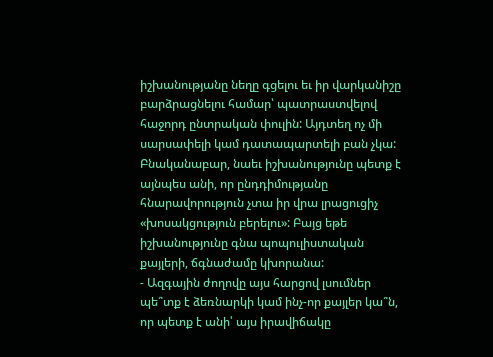իշխանությանը նեղը գցելու եւ իր վարկանիշը բարձրացնելու համար՝ պատրաստվելով հաջորդ ընտրական փուլին: Այդտեղ ոչ մի սարսափելի կամ դատապարտելի բան չկա: Բնականաբար, նաեւ իշխանությունը պետք է այնպես անի, որ ընդդիմությանը հնարավորություն չտա իր վրա լրացուցիչ «խոսակցություն բերելու»: Բայց եթե իշխանությունը գնա պոպուլիստական քայլերի, ճգնաժամը կխորանա:
- Ազգային ժողովը այս հարցով լսումներ պե՞տք է ձեռնարկի կամ ինչ-որ քայլեր կա՞ն, որ պետք է անի՝ այս իրավիճակը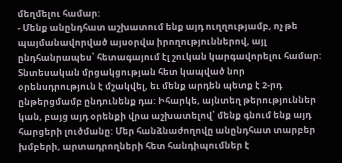մեղմելու համար:
- Մենք անընդհատ աշխատում ենք այդ ուղղությամբ, ոչ թե պայմանավորված այսօրվա իրողություններով, այլ ընդհանրապես՝ հետագայում էլ շուկան կարգավորելու համար: Տնտեսական մրցակցության հետ կապված նոր օրենսդրություն է մշակվել, եւ մենք արդեն պետք է 2-րդ ընթերցմամբ ընդունենք դա: Իհարկե, այնտեղ թերություններ կան, բայց այդ օրենքի վրա աշխատելով՝ մենք գնում ենք այդ հարցերի լուծմանը: Մեր հանձնաժողովը անընդհատ տարբեր խմբերի, արտադրողների հետ հանդիպումներ է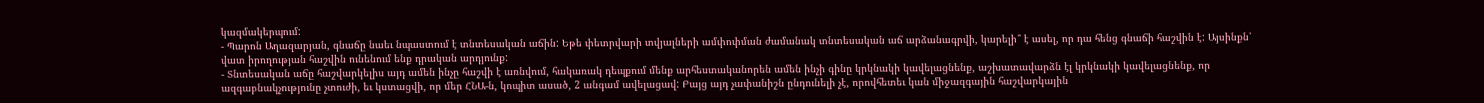կազմակերպում:
- Պարոն Աղազարյան, գնաճը նաեւ նպաստում է տնտեսական աճին: Եթե փետրվարի տվյալների ամփոփման ժամանակ տնտեսական աճ արձանագրվի, կարելի՞ է ասել, որ դա հենց գնաճի հաշվին է: Այսինքն՝ վատ իրողության հաշվին ունենում ենք դրական արդյունք:
- Տնտեսական աճը հաշվարկելիս այդ ամեն ինչը հաշվի է առնվում, հակառակ դեպքում մենք արհեստականորեն ամեն ինչի գինը կրկնակի կավելացնենք, աշխատավարձն էլ կրկնակի կավելացնենք, որ ազգաբնակչությունը չտուժի, եւ կստացվի, որ մեր ՀՆԱ-ն, կոպիտ ասած, 2 անգամ ավելացավ: Բայց այդ չափանիշն ընդունելի չէ, որովհետեւ կան միջազգային հաշվարկային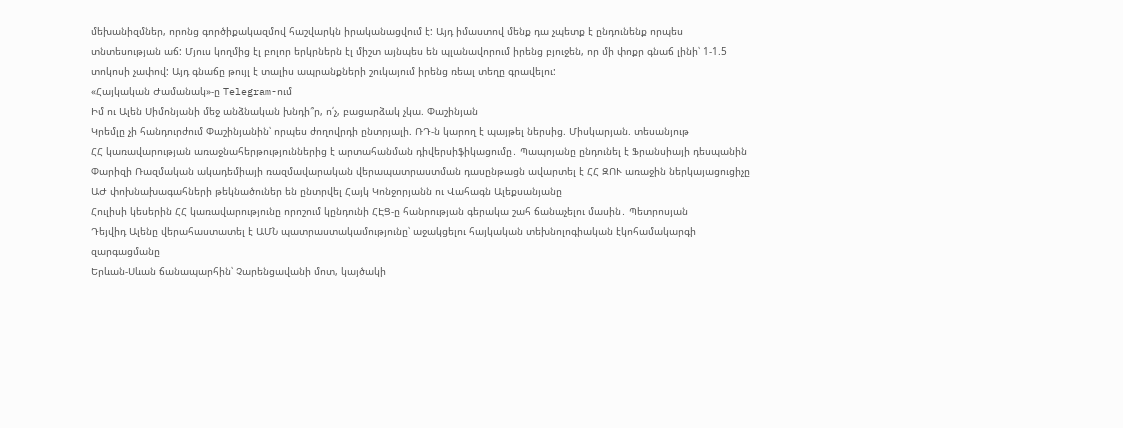մեխանիզմներ, որոնց գործիքակազմով հաշվարկն իրականացվում է: Այդ իմաստով մենք դա չպետք է ընդունենք որպես տնտեսության աճ: Մյուս կողմից էլ բոլոր երկրներն էլ միշտ այնպես են պլանավորում իրենց բյուջեն, որ մի փոքր գնաճ լինի՝ 1-1.5 տոկոսի չափով: Այդ գնաճը թույլ է տալիս ապրանքների շուկայում իրենց ռեալ տեղը գրավելու:
«Հայկական Ժամանակ»-ը Telegram-ում
Իմ ու Ալեն Սիմոնյանի մեջ անձնական խնդի՞ր, ո՛չ, բացարձակ չկա. Փաշինյան
Կրեմլը չի հանդուրժում Փաշինյանին՝ որպես ժողովրդի ընտրյալի. ՌԴ-ն կարող է պայթել ներսից. Միսկարյան. տեսանյութ
ՀՀ կառավարության առաջնահերթություններից է արտահանման դիվերսիֆիկացումը․ Պապոյանը ընդունել է Ֆրանսիայի դեսպանին
Փարիզի Ռազմական ակադեմիայի ռազմավարական վերապատրաստման դասընթացն ավարտել է ՀՀ ԶՈՒ առաջին ներկայացուցիչը
ԱԺ փոխնախագահների թեկնածուներ են ընտրվել Հայկ Կոնջորյանն ու Վահագն Ալեքսանյանը
Հուլիսի կեսերին ՀՀ կառավարությունը որոշում կընդունի ՀԷՑ-ը հանրության գերակա շահ ճանաչելու մասին․ Պետրոսյան
Դեյվիդ Ալենը վերահաստատել է ԱՄՆ պատրաստակամությունը՝ աջակցելու հայկական տեխնոլոգիական էկոհամակարգի զարգացմանը
Երևան-Սևան ճանապարհին՝ Չարենցավանի մոտ, կայծակի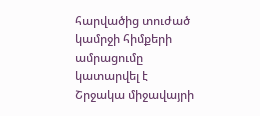հարվածից տուժած կամրջի հիմքերի ամրացումը կատարվել է
Շրջակա միջավայրի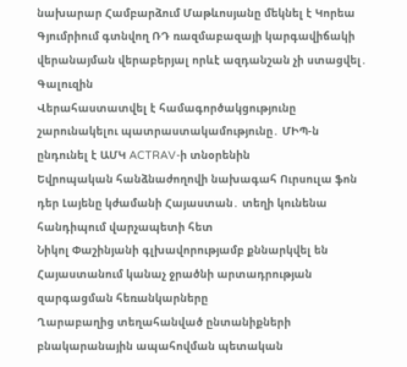նախարար Համբարձում Մաթևոսյանը մեկնել է Կորեա
Գյումրիում գտնվող ՌԴ ռազմաբազայի կարգավիճակի վերանայման վերաբերյալ որևէ ազդանշան չի ստացվել․ Գալուզին
Վերահաստատվել է համագործակցությունը շարունակելու պատրաստակամությունը․ ՄԻՊ-ն ընդունել է ԱՄԿ ACTRAV-ի տնօրենին
Եվրոպական հանձնաժողովի նախագահ Ուրսուլա ֆոն դեր Լայենը կժամանի Հայաստան․ տեղի կունենա հանդիպում վարչապետի հետ
Նիկոլ Փաշինյանի գլխավորությամբ քննարկվել են Հայաստանում կանաչ ջրածնի արտադրության զարգացման հեռանկարները
Ղարաբաղից տեղահանված ընտանիքների բնակարանային ապահովման պետական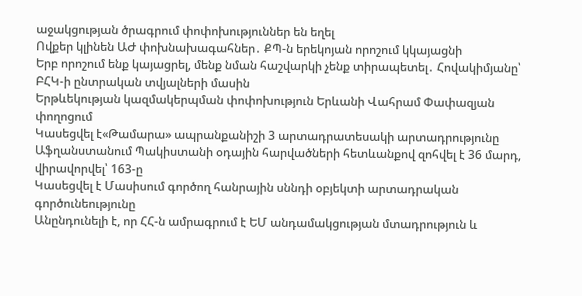աջակցության ծրագրում փոփոխություններ են եղել
Ովքեր կլինեն ԱԺ փոխնախագահներ․ ՔՊ-ն երեկոյան որոշում կկայացնի
Երբ որոշում ենք կայացրել, մենք նման հաշվարկի չենք տիրապետել․ Հովակիմյանը՝ ԲՀԿ-ի ընտրական տվյալների մասին
Երթևեկության կազմակերպման փոփոխություն Երևանի Վահրամ Փափազյան փողոցում
Կասեցվել է«Թամարա» ապրանքանիշի 3 արտադրատեսակի արտադրությունը
Աֆղանստանում Պակիստանի օդային հարվածների հետևանքով զոհվել է 36 մարդ, վիրավորվել՝ 163-ը
Կասեցվել է Մասիսում գործող հանրային սննդի օբյեկտի արտադրական գործունեությունը
Անընդունելի է, որ ՀՀ-ն ամրագրում է ԵՄ անդամակցության մտադրություն և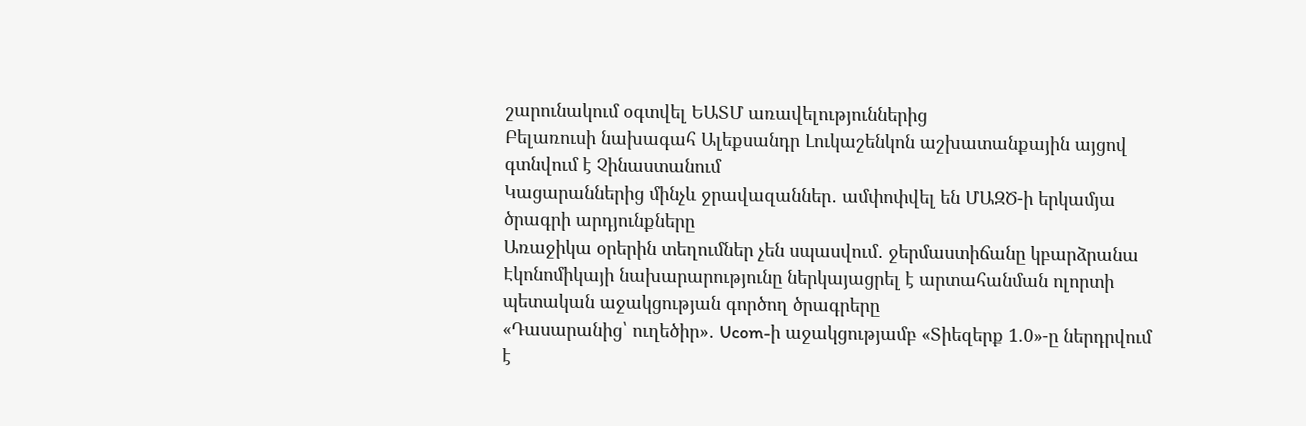շարունակում օգտվել ԵԱՏՄ առավելություններից
Բելառուսի նախագահ Ալեքսանդր Լուկաշենկոն աշխատանքային այցով գտնվում է Չինաստանում
Կացարաններից մինչև ջրավազաններ․ ամփոփվել են ՄԱԶԾ-ի երկամյա ծրագրի արդյունքները
Առաջիկա օրերին տեղումներ չեն սպասվում․ ջերմաստիճանը կբարձրանա
Էկոնոմիկայի նախարարությունը ներկայացրել է արտահանման ոլորտի պետական աջակցության գործող ծրագրերը
«Դասարանից՝ ուղեծիր»․ Ucom-ի աջակցությամբ «Տիեզերք 1.0»-ը ներդրվում է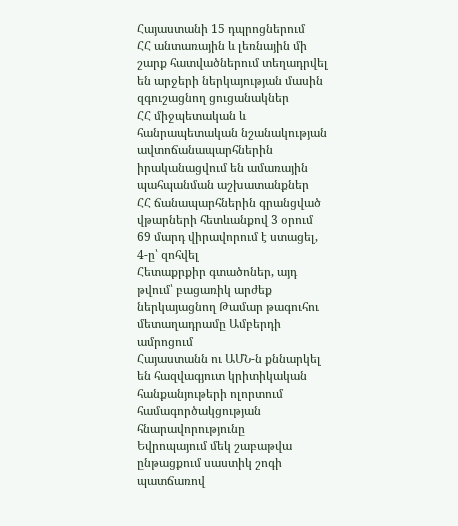Հայաստանի 15 դպրոցներում
ՀՀ անտառային և լեռնային մի շարք հատվածներում տեղադրվել են արջերի ներկայության մասին զգուշացնող ցուցանակներ
ՀՀ միջպետական և հանրապետական նշանակության ավտոճանապարհներին իրականացվում են ամառային պահպանման աշխատանքներ
ՀՀ ճանապարհներին գրանցված վթարների հետևանքով 3 օրում 69 մարդ վիրավորում է ստացել, 4-ը՝ զոհվել
Հետաքրքիր գտածոներ, այդ թվում՝ բացառիկ արժեք ներկայացնող Թամար թագուհու մետաղադրամը Ամբերդի ամրոցում
Հայաստանն ու ԱՄՆ-ն քննարկել են հազվագյուտ կրիտիկական հանքանյութերի ոլորտում համագործակցության հնարավորությունը
Եվրոպայում մեկ շաբաթվա ընթացքում սաստիկ շոգի պատճառով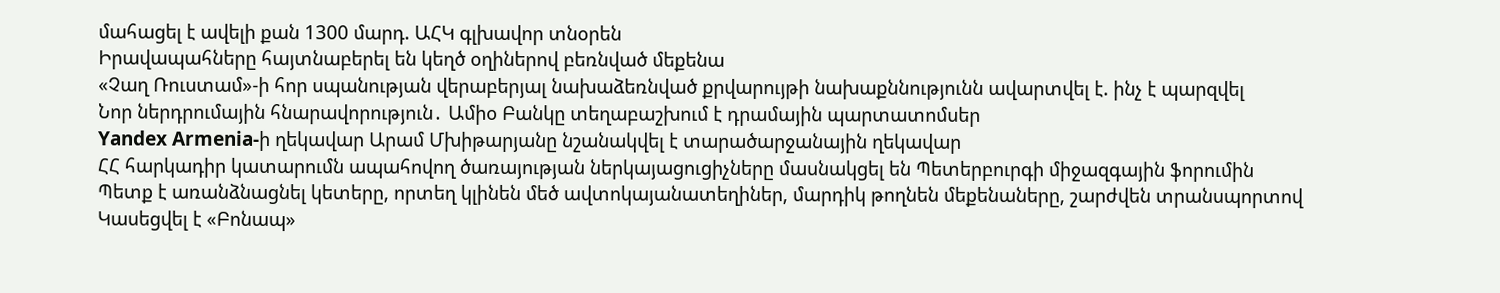մահացել է ավելի քան 1300 մարդ. ԱՀԿ գլխավոր տնօրեն
Իրավապահները հայտնաբերել են կեղծ օղիներով բեռնված մեքենա
«Չաղ Ռուստամ»-ի հոր սպանության վերաբերյալ նախաձեռնված քրվարույթի նախաքննությունն ավարտվել է. ինչ է պարզվել
Նոր ներդրումային հնարավորություն․ Ամիօ Բանկը տեղաբաշխում է դրամային պարտատոմսեր
Yandex Armenia-ի ղեկավար Արամ Մխիթարյանը նշանակվել է տարածարջանային ղեկավար
ՀՀ հարկադիր կատարումն ապահովող ծառայության ներկայացուցիչները մասնակցել են Պետերբուրգի միջազգային ֆորումին
Պետք է առանձնացնել կետերը, որտեղ կլինեն մեծ ավտոկայանատեղիներ, մարդիկ թողնեն մեքենաները, շարժվեն տրանսպորտով
Կասեցվել է «Բոնապ»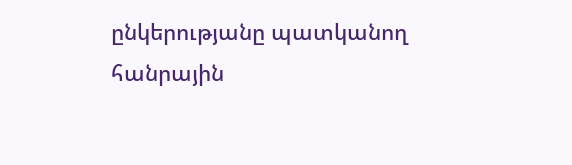ընկերությանը պատկանող հանրային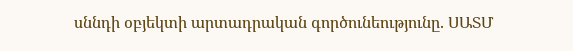սննդի օբյեկտի արտադրական գործունեությունը. ՍԱՏՄ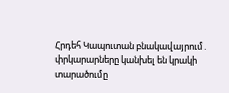Հրդեհ Կապուտան բնակավայրում․ փրկարարները կանխել են կրակի տարածումը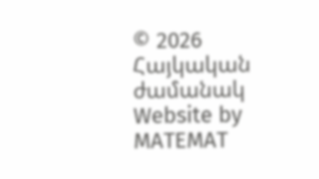© 2026 Հայկական ժամանակ
Website by MATEMAT